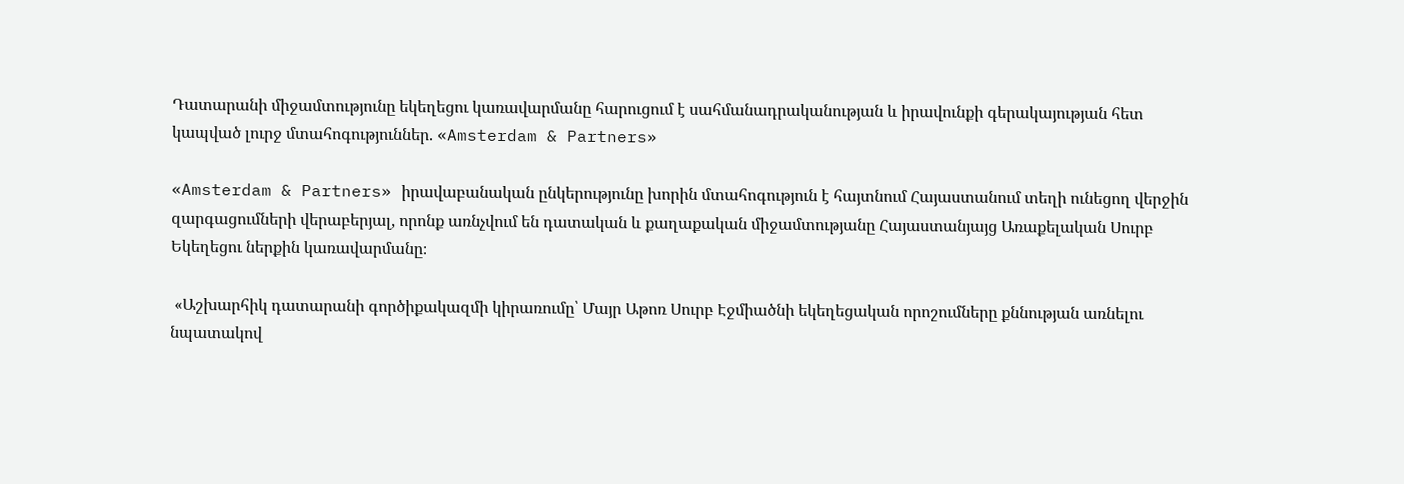Դատարանի միջամտությունը եկեղեցու կառավարմանը հարուցում է սահմանադրականության և իրավունքի գերակայության հետ կապված լուրջ մտահոգություններ. «Amsterdam & Partners»

«Amsterdam & Partners» իրավաբանական ընկերությունը խորին մտահոգություն է հայտնում Հայաստանում տեղի ունեցող վերջին զարգացումների վերաբերյալ, որոնք առնչվում են դատական և քաղաքական միջամտությանը Հայաստանյայց Առաքելական Սուրբ Եկեղեցու ներքին կառավարմանը։

 «Աշխարհիկ դատարանի գործիքակազմի կիրառումը՝ Մայր Աթոռ Սուրբ Էջմիածնի եկեղեցական որոշումները քննության առնելու նպատակով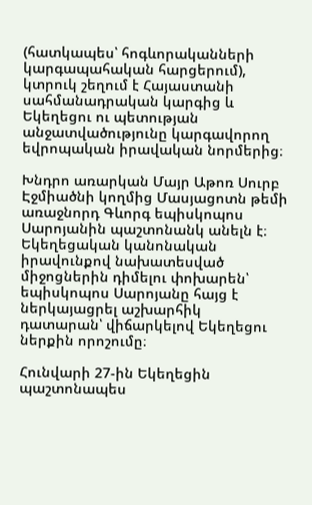(հատկապես՝ հոգևորականների կարգապահական հարցերում), կտրուկ շեղում է Հայաստանի սահմանադրական կարգից և Եկեղեցու ու պետության անջատվածությունը կարգավորող եվրոպական իրավական նորմերից։

Խնդրո առարկան Մայր Աթոռ Սուրբ Էջմիածնի կողմից Մասյացոտն թեմի առաջնորդ Գևորգ եպիսկոպոս Սարոյանին պաշտոնանկ անելն է։ Եկեղեցական կանոնական իրավունքով նախատեսված միջոցներին դիմելու փոխարեն՝ եպիսկոպոս Սարոյանը հայց է ներկայացրել աշխարհիկ դատարան՝ վիճարկելով Եկեղեցու ներքին որոշումը։

Հունվարի 27-ին Եկեղեցին պաշտոնապես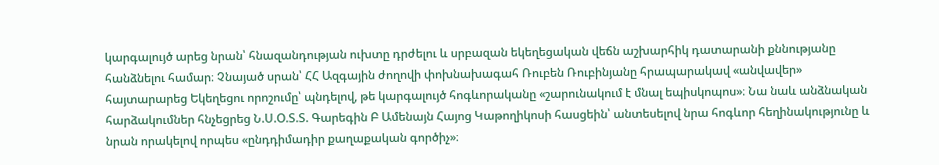կարգալույծ արեց նրան՝ հնազանդության ուխտը դրժելու և սրբազան եկեղեցական վեճն աշխարհիկ դատարանի քննությանը հանձնելու համար։ Չնայած սրան՝ ՀՀ Ազգային ժողովի փոխնախագահ Ռուբեն Ռուբինյանը հրապարակավ «անվավեր» հայտարարեց Եկեղեցու որոշումը՝ պնդելով, թե կարգալույծ հոգևորականը «շարունակում է մնալ եպիսկոպոս»։ Նա նաև անձնական հարձակումներ հնչեցրեց Ն.Ս.Օ.Տ.Տ. Գարեգին Բ Ամենայն Հայոց Կաթողիկոսի հասցեին՝ անտեսելով նրա հոգևոր հեղինակությունը և նրան որակելով որպես «ընդդիմադիր քաղաքական գործիչ»։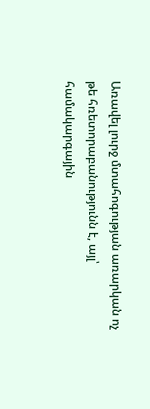Առավել լուրջ մտահոգության առարկան ոչ թե հռետորաբանությունն է, այլ՝ համակարգային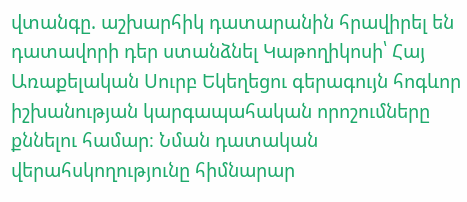վտանգը. աշխարհիկ դատարանին հրավիրել են դատավորի դեր ստանձնել Կաթողիկոսի՝ Հայ Առաքելական Սուրբ Եկեղեցու գերագույն հոգևոր իշխանության կարգապահական որոշումները քննելու համար։ Նման դատական վերահսկողությունը հիմնարար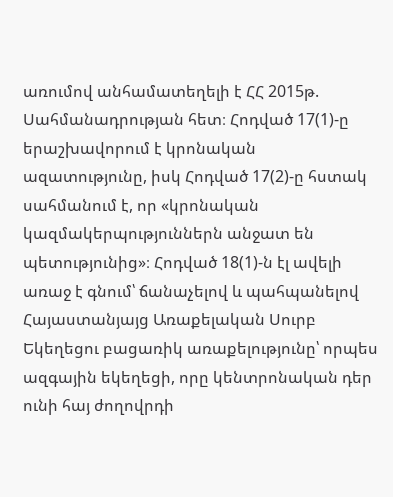առումով անհամատեղելի է ՀՀ 2015թ. Սահմանադրության հետ։ Հոդված 17(1)-ը երաշխավորում է կրոնական ազատությունը, իսկ Հոդված 17(2)-ը հստակ սահմանում է, որ «կրոնական կազմակերպություններն անջատ են պետությունից»։ Հոդված 18(1)-ն էլ ավելի առաջ է գնում՝ ճանաչելով և պահպանելով Հայաստանյայց Առաքելական Սուրբ Եկեղեցու բացառիկ առաքելությունը՝ որպես ազգային եկեղեցի, որը կենտրոնական դեր ունի հայ ժողովրդի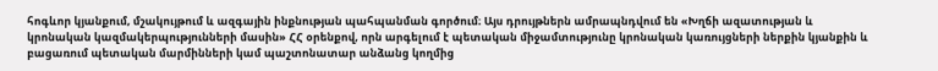հոգևոր կյանքում, մշակույթում և ազգային ինքնության պահպանման գործում։ Այս դրույթներն ամրապնդվում են «Խղճի ազատության և կրոնական կազմակերպությունների մասին» ՀՀ օրենքով, որն արգելում է պետական միջամտությունը կրոնական կառույցների ներքին կյանքին և բացառում պետական մարմինների կամ պաշտոնատար անձանց կողմից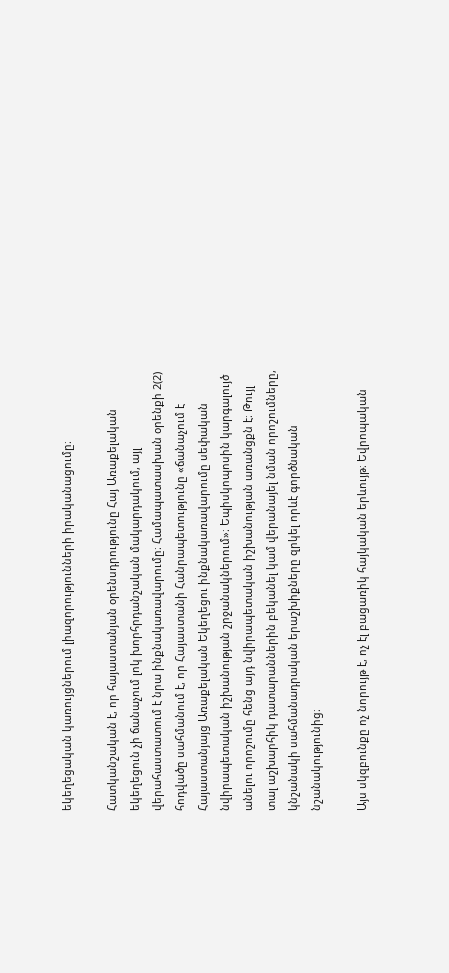եկեղեցական կառույցներում լիազորությունների իրականացումը։

Հատկանշական է, որ հայաստանյան օրենսդրությունը Հայ Առաքելական եկեղեցուն չի ճանաչում լոկ խորհրդանշական մակարդակում, այլ վերահաստատում է նրա ինքնակառավարումը։ Համապատասխան օրենքի 2(2) հոդվածը սահմանում է, որ Հայաստանի Հանրապետությունը «ճանաչում է Հայաստանյայց Առաքելական Եկեղեցու ինքնակառավարումը սեփական նվիրապետական իշխանության շրջանակներում»։ Եպիսկոպոսին կարգալույծ անելու որոշումը հենց այդ նվիրապետական իշխանության առանցքն է։ Թույլ տալ աշխարհիկ դատարաններին բեկանել կամ վերանայել նման որոշումները, կնշանակի սահմանադրական երաշխիքները զրկել որևէ գործնական նշանակությունից։

Այս սկզբունքը ոչ նորույթ է, ոչ էլ բացառիկ հայկական երևույթ։ Եվրոպական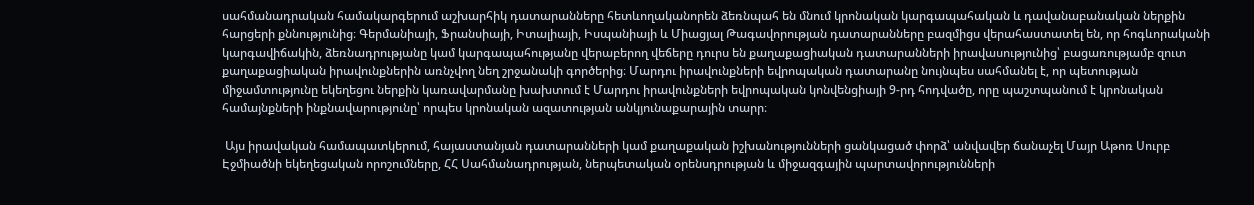սահմանադրական համակարգերում աշխարհիկ դատարանները հետևողականորեն ձեռնպահ են մնում կրոնական կարգապահական և դավանաբանական ներքին հարցերի քննությունից։ Գերմանիայի, Ֆրանսիայի, Իտալիայի, Իսպանիայի և Միացյալ Թագավորության դատարանները բազմիցս վերահաստատել են, որ հոգևորականի կարգավիճակին, ձեռնադրությանը կամ կարգապահությանը վերաբերող վեճերը դուրս են քաղաքացիական դատարանների իրավասությունից՝ բացառությամբ զուտ քաղաքացիական իրավունքներին առնչվող նեղ շրջանակի գործերից։ Մարդու իրավունքների եվրոպական դատարանը նույնպես սահմանել է, որ պետության միջամտությունը եկեղեցու ներքին կառավարմանը խախտում է Մարդու իրավունքների եվրոպական կոնվենցիայի 9-րդ հոդվածը, որը պաշտպանում է կրոնական համայնքների ինքնավարությունը՝ որպես կրոնական ազատության անկյունաքարային տարր։

 Այս իրավական համապատկերում, հայաստանյան դատարանների կամ քաղաքական իշխանությունների ցանկացած փորձ՝ անվավեր ճանաչել Մայր Աթոռ Սուրբ Էջմիածնի եկեղեցական որոշումները, ՀՀ Սահմանադրության, ներպետական օրենսդրության և միջազգային պարտավորությունների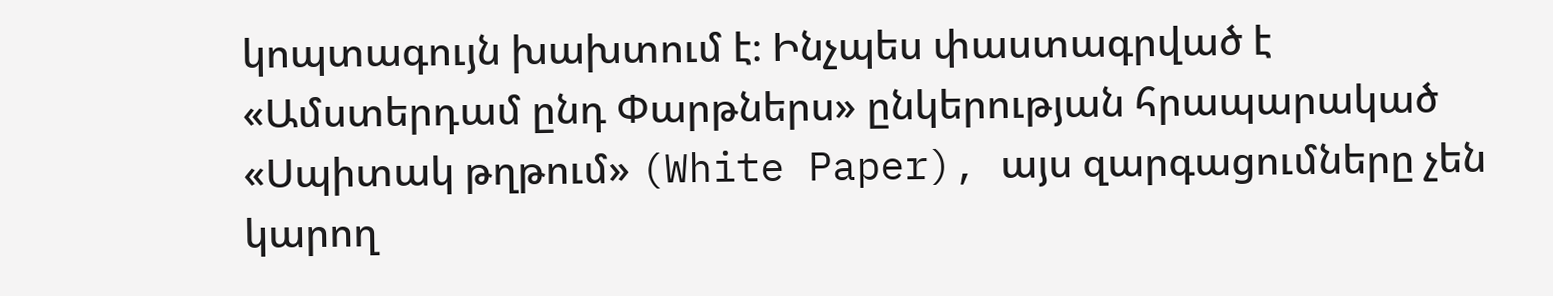կոպտագույն խախտում է։ Ինչպես փաստագրված է «Ամստերդամ ընդ Փարթներս» ընկերության հրապարակած «Սպիտակ թղթում» (White Paper), այս զարգացումները չեն կարող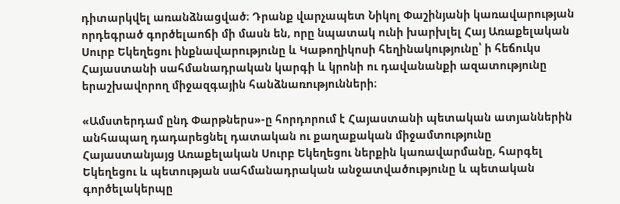դիտարկվել առանձնացված։ Դրանք վարչապետ Նիկոլ Փաշինյանի կառավարության որդեգրած գործելաոճի մի մասն են, որը նպատակ ունի խարխլել Հայ Առաքելական Սուրբ Եկեղեցու ինքնավարությունը և Կաթողիկոսի հեղինակությունը՝ ի հեճուկս Հայաստանի սահմանադրական կարգի և կրոնի ու դավանանքի ազատությունը երաշխավորող միջազգային հանձնառությունների։

«Ամստերդամ ընդ Փարթներս»-ը հորդորում է Հայաստանի պետական ատյաններին անհապաղ դադարեցնել դատական ու քաղաքական միջամտությունը Հայաստանյայց Առաքելական Սուրբ Եկեղեցու ներքին կառավարմանը, հարգել Եկեղեցու և պետության սահմանադրական անջատվածությունը և պետական գործելակերպը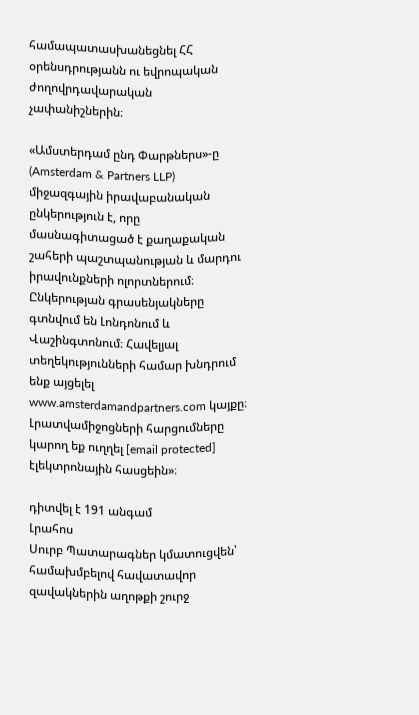համապատասխանեցնել ՀՀ օրենսդրությանն ու եվրոպական ժողովրդավարական չափանիշներին։

«Ամստերդամ ընդ Փարթներս»-ը (Amsterdam & Partners LLP) միջազգային իրավաբանական ընկերություն է, որը մասնագիտացած է քաղաքական շահերի պաշտպանության և մարդու իրավունքների ոլորտներում։ Ընկերության գրասենյակները գտնվում են Լոնդոնում և Վաշինգտոնում։ Հավելյալ տեղեկությունների համար խնդրում ենք այցելել www.amsterdamandpartners.com կայքը։ Լրատվամիջոցների հարցումները կարող եք ուղղել [email protected] էլեկտրոնային հասցեին»։

դիտվել է 191 անգամ
Լրահոս
Սուրբ Պատարագներ կմատուցվեն՝ համախմբելով հավատավոր զավակներին աղոթքի շուրջ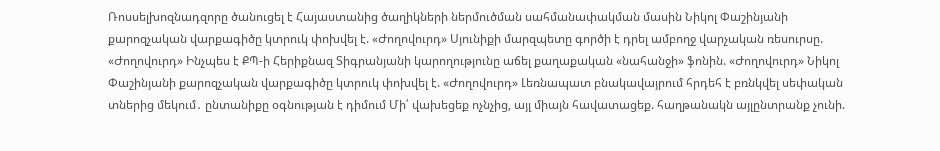Ռոսսելխոզնադզորը ծանուցել է Հայաստանից ծաղիկների ներմուծման սահմանափակման մասին Նիկոլ Փաշինյանի քարոզչական վարքագիծը կտրուկ փոխվել է. «Ժողովուրդ» Սյունիքի մարզպետը գործի է դրել ամբողջ վարչական ռեսուրսը. «Ժողովուրդ» Ինչպես է ՔՊ-ի Հերիքնազ Տիգրանյանի կարողությունը աճել քաղաքական «նահանջի» ֆոնին. «Ժողովուրդ» Նիկոլ Փաշինյանի քարոզչական վարքագիծը կտրուկ փոխվել է. «Ժողովուրդ» Լեռնապատ բնակավայրում հրդեհ է բռնկվել սեփական տներից մեկում․ ընտանիքը օգնության է դիմում Մի՛ վախեցեք ոչնչից, այլ միայն հավատացեք. հաղթանակն այլընտրանք չունի.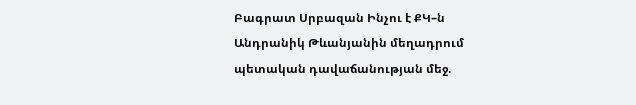Բագրատ Սրբազան Ինչու է ՔԿ–ն Անդրանիկ Թևանյանին մեղադրում պետական դավաճանության մեջ.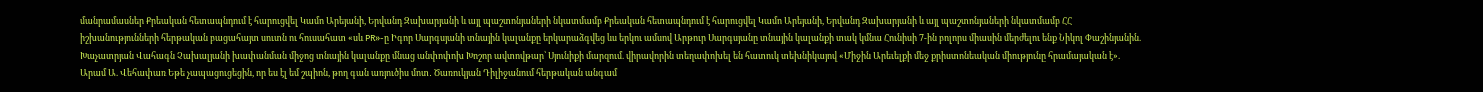մանրամասներ Քրեական հետապնդում է հարուցվել Կամո Արեյանի, Երվանդ Զախարյանի և այլ պաշտոնյաների նկատմամբ Քրեական հետապնդում է հարուցվել Կամո Արեյանի, Երվանդ Զախարյանի և այլ պաշտոնյաների նկատմամբ ՀՀ իշխանությունների հերթական բացահայտ սուտն ու հուսահատ «սև PR»-ը Իգոր Սարգսյանի տնային կալանքը երկարաձգվեց ևս երկու ամսով Արթուր Սարգսյանը տնային կալանքի տակ կմնա Հունիսի 7-ին բոլորս միասին մերժելու ենք Նիկոլ Փաշինյանին. Խաչատրյան Վահագն Չախալյանի խափանման միջոց տնային կալանքը մնաց անփոփոխ Խոշոր ավտովթար՝ Սյունիքի մարզում. վիրավորին տեղափոխել են հատուկ տեխնիկայով «Միջին Արեւելքի մեջ քրիստոնեական միությունը հրամայական է». Արամ Ա. Վեհափառ Եթե չապացուցեցին, որ ես էլ եմ շպիոն, թող գան առյուծիս մոտ․ Ծառուկյան Դիլիջանում հերթական անգամ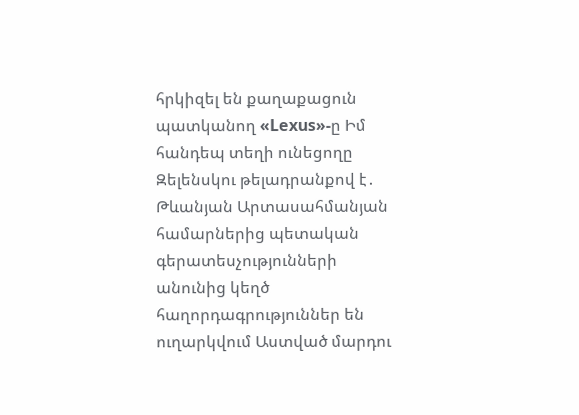հրկիզել են քաղաքացուն պատկանող «Lexus»-ը Իմ հանդեպ տեղի ունեցողը Զելենսկու թելադրանքով է․ Թևանյան Արտասահմանյան համարներից պետական գերատեսչությունների անունից կեղծ հաղորդագրություններ են ուղարկվում Աստված մարդու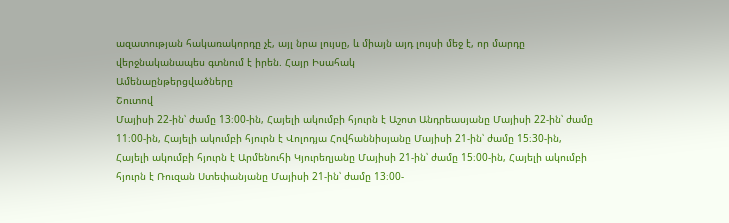ազատության հակառակորդը չէ, այլ նրա լույսը, և միայն այդ լույսի մեջ է, որ մարդը վերջնականապես գտնում է իրեն. Հայր Իսահակ
Ամենաընթերցվածները
Շուտով
Մայիսի 22-ին՝ ժամը 13։00-ին, Հայելի ակումբի հյուրն է Աշոտ Անդրեասյանը Մայիսի 22-ին՝ ժամը 11։00-ին, Հայելի ակումբի հյուրն է Վոլոդյա Հովհաննիսյանը Մայիսի 21-ին՝ ժամը 15։30-ին, Հայելի ակումբի հյուրն է Արմենուհի Կյուրեղյանը Մայիսի 21-ին՝ ժամը 15։00-ին, Հայելի ակումբի հյուրն է Ռուզան Ստեփանյանը Մայիսի 21-ին՝ ժամը 13։00-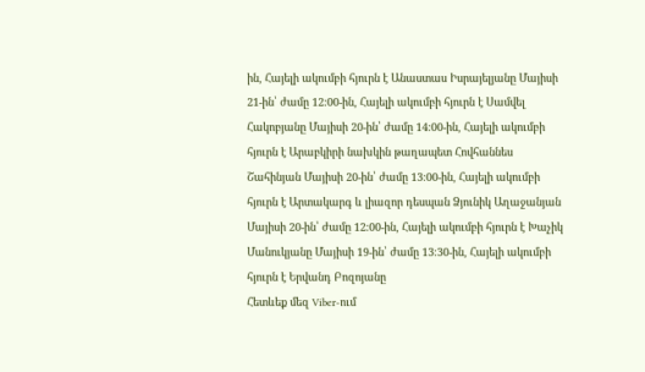ին, Հայելի ակումբի հյուրն է Անաստաս Իսրայելյանը Մայիսի 21-ին՝ ժամը 12։00-ին, Հայելի ակումբի հյուրն է Սամվել Հակոբյանը Մայիսի 20-ին՝ ժամը 14։00-ին, Հայելի ակումբի հյուրն է Արաբկիրի նախկին թաղապետ Հովհաննես Շահինյան Մայիսի 20-ին՝ ժամը 13։00-ին, Հայելի ակումբի հյուրն է Արտակարգ և լիազոր դեսպան Ձյունիկ Աղաջանյան Մայիսի 20-ին՝ ժամը 12։00-ին, Հայելի ակումբի հյուրն է Խաչիկ Մանուկյանը Մայիսի 19-ին՝ ժամը 13։30-ին, Հայելի ակումբի հյուրն է Երվանդ Բոզոյանը
Հետևեք մեզ Viber-ում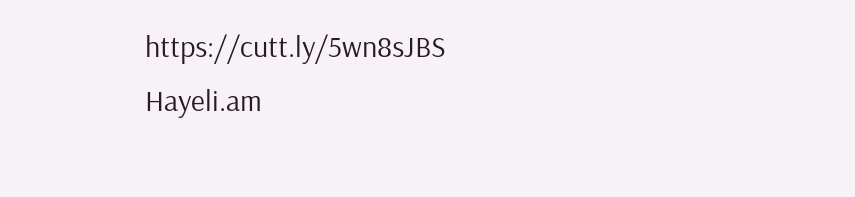https://cutt.ly/5wn8sJBS
Hayeli.am